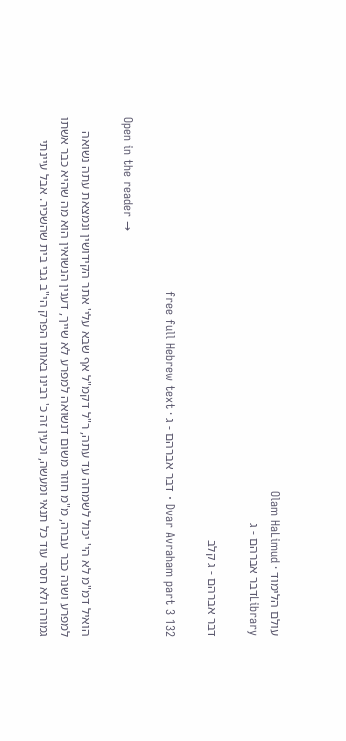עולם הלימוד · Olam HaLimud
Libraryדבר אברהם - ג

דבר אברהם - ג קלב

Dvar Avraham part 3 132 · דבר אברהם - ג · free full Hebrew text

Open in the reader →

הואיל דמ"מ לא הי' יכול לשמחה עד עתה, ר"ל דקמ"ל אף שבא עלי' אתר הקידושין ונמצאת עתה נשואה למפרע ושנה כבר עברה, מ"מ חוזר משום דנשואה למפרע לא שייך, דענין הנשואין הוא מה שהיא כבר אשתו גמורה ולא חסר עוד כל תנאי ומעשה, וכעין זה כ' רבינו באותו הפרק הי"ב גבי בית שהשכיר. אבל עיינתי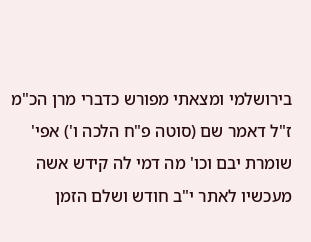בירושלמי ומצאתי מפורש כדברי מרן הכ"מ ז"ל דאמר שם (סוטה פ"ח הלכה ו') אפי' שומרת יבם וכו' מה דמי לה קידש אשה מעכשיו לאתר י"ב חודש ושלם הזמן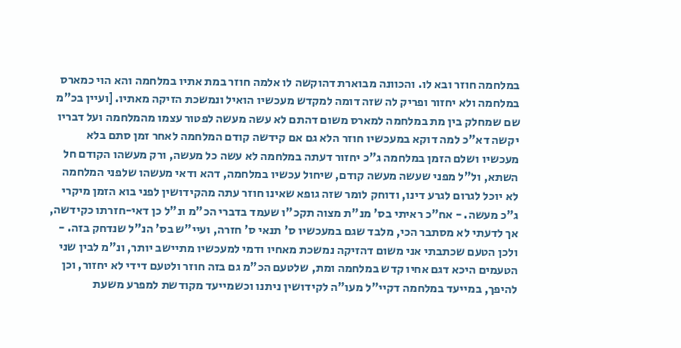במלחמה חוזר ובא לו. והכוונה מבוארת דהוקשה לו אלמה חוזר במת אתיו במלחמה והא הוי כמארס במלחמה ולא יחזור ופריק לה שזה דומה למקדש מעכשיו הואיל ונמשכת הזיקה מאתיו. [ועיין בכ"מ שם שמחלק בין מת במלחמה למארס משום דהתם לא עשה מעשה לפטור עצמו מהמלחמה ועל דבריו יקשה דא"כ למה דוקא במעכשיו חוזר הלא גם אם קידשה קודם המלחמה לאחר זמן סתם בלא מעכשיו ושלם הזמן במלחמה ג"כ יחזור דעתה במלחמה לא עשה כל מעשה, ורק מעשהו הקודם חל השתא, ול"ל מפני שעשה מעשה קודם, שיחול עכשיו במלחמה, דהא ודאי מעשהו שלפני המלחמה לא יוכל לגרום לגרע דינו, ודוחק לומר שזה גופא שאינו חוזר עתה מהקידושין לפני בוא הזמן מיקרי ג"כ מעשה. - אח"כ ראיתי בס' מנ"ת מצוה תקכ"ו שעמד בדברי הכ"מ ונ"ל כן דאי-חזרתו כקידשה, אך לדעתי לא מסתבר הכי, מלבד שגם במעכשיו ס' תנאי ס' חזרה, ועיי"ש בס' הנ"ל שנדחק בזה. - ולכן הטעם שכתבתי אני משום דהזיקה נמשכת מאחיו ודמי למעכשיו מתיישב יותר, ונ"מ לבין שני הטעמים היכא דגם אחיו קדש במלחמה ומת, שלטעם הכ"מ גם בזה חוזר ולטעם דידי לא יחזור, וכן להיפך, במייעד במלחמה דקיי"ל מעו"ה לקידושין ניתנו וכשמייעד מקודשת למפרע משעת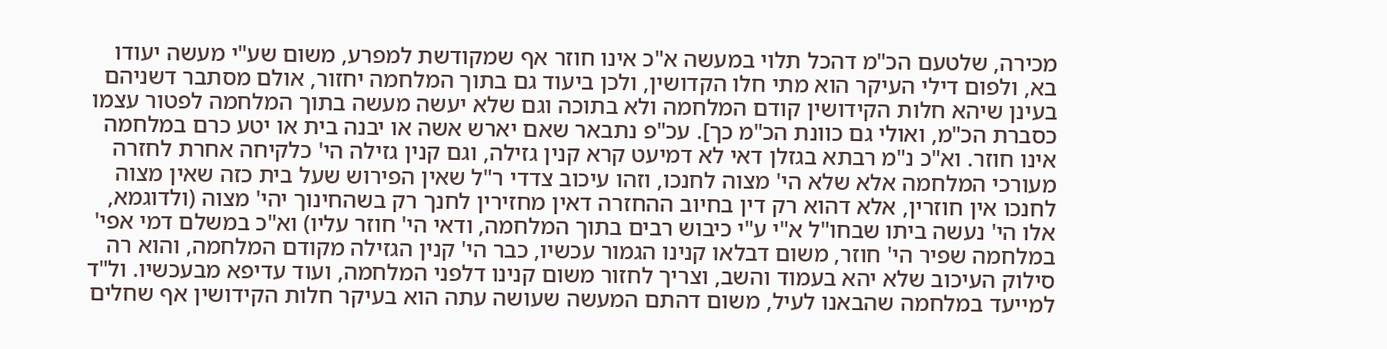מכירה, שלטעם הכ"מ דהכל תלוי במעשה א"כ אינו חוזר אף שמקודשת למפרע, משום שע"י מעשה יעודו בא, ולפום דילי העיקר הוא מתי חלו הקדושין, ולכן ביעוד גם בתוך המלחמה יחזור, אולם מסתבר דשניהם בעינן שיהא חלות הקידושין קודם המלחמה ולא בתוכה וגם שלא יעשה מעשה בתוך המלחמה לפטור עצמו כסברת הכ"מ, ואולי גם כוונת הכ"מ כך]. עכ"פ נתבאר שאם יארש אשה או יבנה בית או יטע כרם במלחמה אינו חוזר. וא"כ נ"מ רבתא בגזלן דאי לא דמיעט קרא קנין גזילה, וגם קנין גזילה הי' כלקיחה אחרת לחזרה מעורכי המלחמה אלא שלא הי' מצוה לחנכו, וזהו עיכוב צדדי ר"ל שאין הפירוש שעל בית כזה שאין מצוה לחנכו אין חוזרין, אלא דהוא רק דין בחיוב ההחזרה דאין מחזירין לחנך רק בשהחינוך יהי' מצוה (ולדוגמא, אלו הי' נעשה ביתו שבחו"ל א"י ע"י כיבוש רבים בתוך המלחמה, ודאי הי' חוזר עליו) וא"כ במשלם דמי אפי' במלחמה שפיר הי' חוזר, משום דבלאו קנינו הגמור עכשיו, כבר הי' קנין הגזילה מקודם המלחמה, והוא רה סילוק העיכוב שלא יהא בעמוד והשב, וצריך לחזור משום קנינו דלפני המלחמה, ועוד עדיפא מבעכשיו. ול"ד למייעד במלחמה שהבאנו לעיל, משום דהתם המעשה שעושה עתה הוא בעיקר חלות הקידושין אף שחלים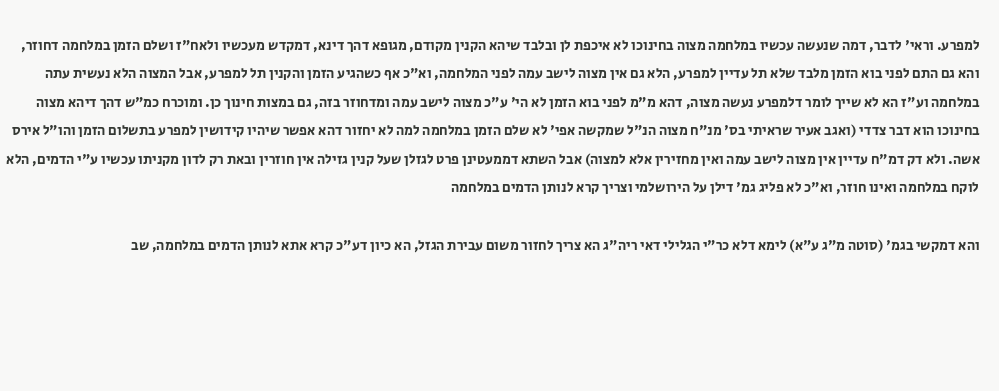למפרע. וראי' לדבר, דמה שנעשה עכשיו במלחמה מצוה בחינוכו לא איכפת לן ובלבד שיהא הקנין מקודם, מגופא דהך דינא, דמקדש מעכשיו ולאח"ז ושלם הזמן במלחמה דחוזר, והא גם התם לפני בוא הזמן מלבד שלא תל עדיין למפרע, הלא גם אין מצוה לישב עמה לפני המלחמה, וא"כ אף כשהגיע הזמן והקנין תל למפרע, אבל המצוה הלא נעשית עתה במלחמה וע"ז הא לא שייך לומר דלמפרע נעשה מצוה, דהא מ"מ לפני בוא הזמן לא הי' ע"כ מצוה לישב עמה ומדחוזר בזה, גם במצות חינוך כן. ומוכרח כמ"ש דהך דיהא מצוה בחינוכו הוא דבר צדדי (ואגב אעיר שראיתי בס' מנ"ח מצוה הנ"ל שמקשה אפי' לא שלם הזמן במלחמה למה לא יחזור דהא אפשר שיהיו קידושין למפרע בתשלום הזמן והו"ל אירס אשה. ולא דק דמ"ח עדיין אין מצוה לישב עמה ואין מחזירין אלא למצוה) אבל השתא דממעטינן פרט לגזלן שעל קנין גזילה אין חוזרין ובאת רק לדון מקניתו עכשיו ע"י הדמים, הלא לוקח במלחמה ואינו חוזר, וא"כ לא פליג גמ' דילן על הירושלמי וצריך קרא לנותן הדמים במלחמה

והא דמקשי בגמ' (סוטה מ"ג ע"א) לימא דלא כר"י הגלילי דאי ריה"ג הא צריך לחזור משום עבירת הגזל, הא כיון דע"כ קרא אתא לנותן הדמים במלחמה, שב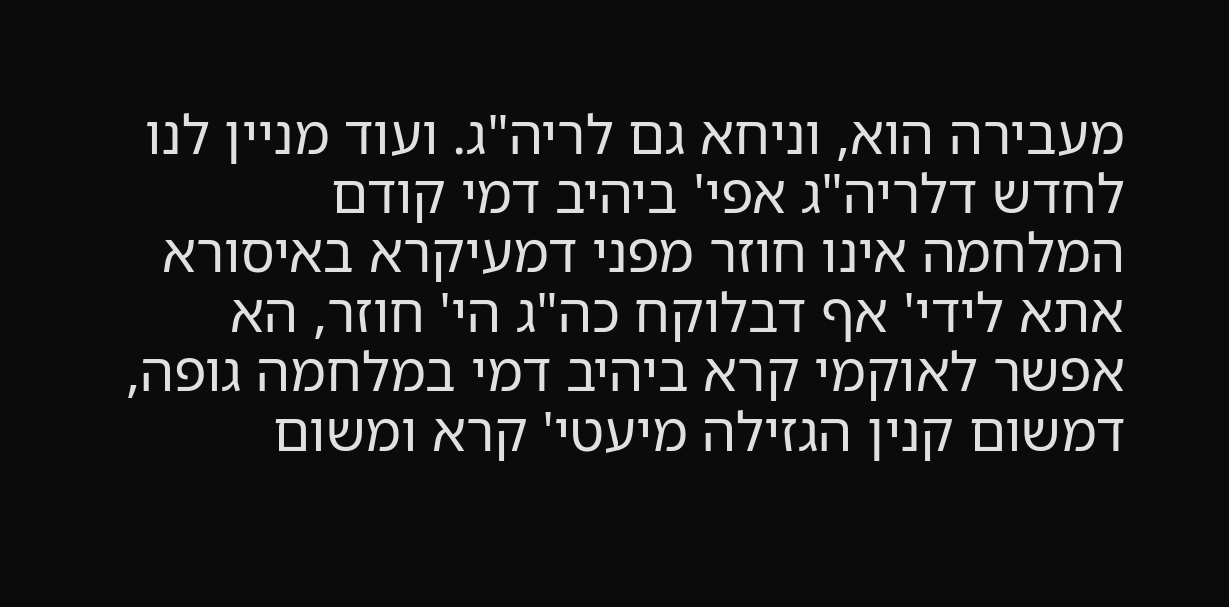מעבירה הוא, וניחא גם לריה"ג. ועוד מניין לנו לחדש דלריה"ג אפי' ביהיב דמי קודם המלחמה אינו חוזר מפני דמעיקרא באיסורא אתא לידי' אף דבלוקח כה"ג הי' חוזר, הא אפשר לאוקמי קרא ביהיב דמי במלחמה גופה, דמשום קנין הגזילה מיעטי' קרא ומשום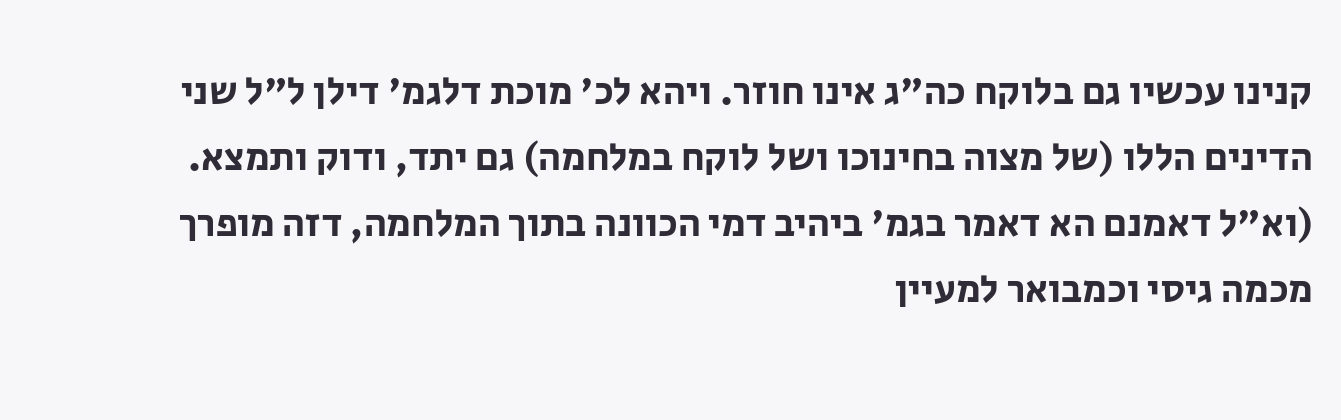קנינו עכשיו גם בלוקח כה"ג אינו חוזר. ויהא לכ' מוכת דלגמ' דילן ל"ל שני הדינים הללו (של מצוה בחינוכו ושל לוקח במלחמה) גם יתד, ודוק ותמצא. (וא"ל דאמנם הא דאמר בגמ' ביהיב דמי הכוונה בתוך המלחמה, דזה מופרך מכמה גיסי וכמבואר למעיין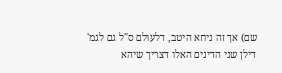שם) אך זה ניחא היטב, דלעולם ס"ל גם לגמ' דילן שני הדינים האלו דצריך שיהא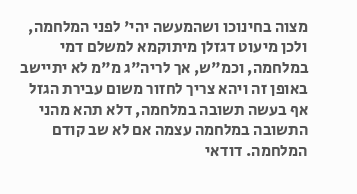מצוה בחינוכו ושהמעשה יהי' לפני המלחמה, ולכן מיעוט דגזלן מיתוקמא למשלם דמי במלחמה, וכמ"ש, אך לריה"ג מ"מ לא יתיישב באופן זה ויהא צריך לחזור משום עבירת הגזל אף בעשה תשובה במלחמה, דלא תהא מהני התשובה במלחמה עצמה אם לא שב קודם המלחמה. דודאי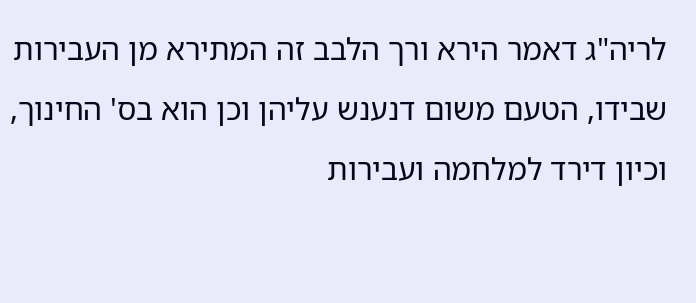לריה"ג דאמר הירא ורך הלבב זה המתירא מן העבירות שבידו, הטעם משום דנענש עליהן וכן הוא בס' החינוך, וכיון דירד למלחמה ועבירות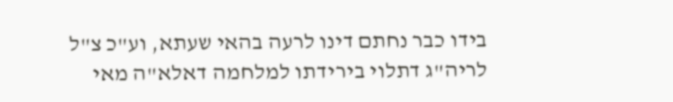בידו כבר נחתם דינו לרעה בהאי שעתא, וע"כ צ"ל לריה"ג דתלוי בירידתו למלחמה דאלא"ה מאי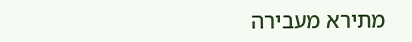מתירא מעבירה